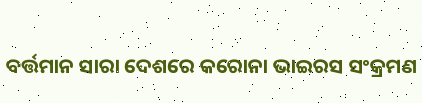ବର୍ତ୍ତମାନ ସାରା ଦେଶରେ କରୋନା ଭାଇରସ ସଂକ୍ରମଣ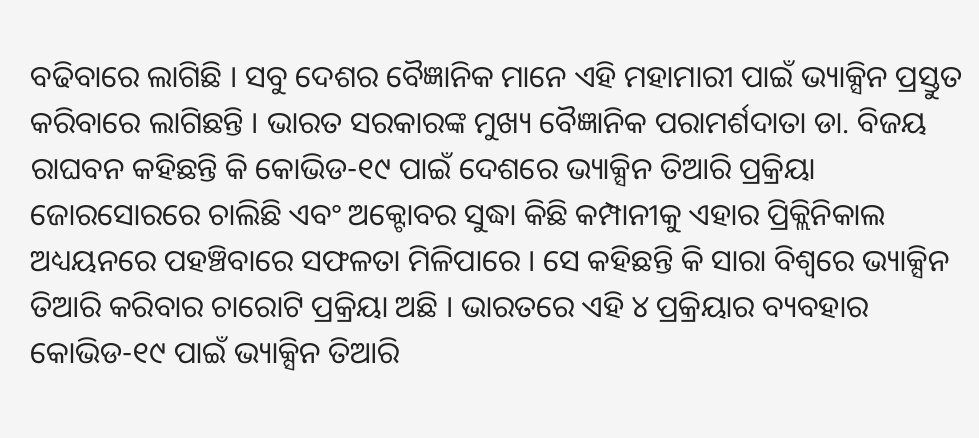ବଢିବାରେ ଲାଗିଛି । ସବୁ ଦେଶର ବୈଜ୍ଞାନିକ ମାନେ ଏହି ମହାମାରୀ ପାଇଁ ଭ୍ୟାକ୍ସିନ ପ୍ରସ୍ତୁତ କରିବାରେ ଲାଗିଛନ୍ତି । ଭାରତ ସରକାରଙ୍କ ମୁଖ୍ୟ ବୈଜ୍ଞାନିକ ପରାମର୍ଶଦାତା ଡା. ବିଜୟ ରାଘବନ କହିଛନ୍ତି କି କୋଭିଡ-୧୯ ପାଇଁ ଦେଶରେ ଭ୍ୟାକ୍ସିନ ତିଆରି ପ୍ରକ୍ରିୟା ଜୋରସୋରରେ ଚାଲିଛି ଏବଂ ଅକ୍ଟୋବର ସୁଦ୍ଧା କିଛି କମ୍ପାନୀକୁ ଏହାର ପ୍ରିକ୍ଲିନିକାଲ ଅଧ୍ୟୟନରେ ପହଞ୍ଚିବାରେ ସଫଳତା ମିଳିପାରେ । ସେ କହିଛନ୍ତି କି ସାରା ବିଶ୍ଵରେ ଭ୍ୟାକ୍ସିନ ତିଆରି କରିବାର ଚାରୋଟି ପ୍ରକ୍ରିୟା ଅଛି । ଭାରତରେ ଏହି ୪ ପ୍ରକ୍ରିୟାର ବ୍ୟବହାର କୋଭିଡ-୧୯ ପାଇଁ ଭ୍ୟାକ୍ସିନ ତିଆରି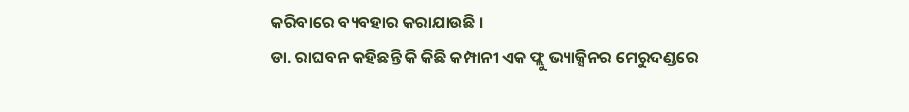କରିବାରେ ବ୍ୟବହାର କରାଯାଉଛି ।
ଡା. ରାଘବନ କହିଛନ୍ତି କି କିଛି କମ୍ପାନୀ ଏକ ଫ୍ଲୁ ଭ୍ୟାକ୍ସିନର ମେରୁଦଣ୍ଡରେ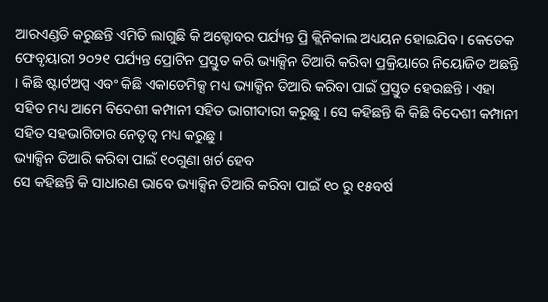ଆରଏଣ୍ଡଡି କରୁଛନ୍ତି ଏମିତି ଲାଗୁଛି କି ଅକ୍ଟୋବର ପର୍ଯ୍ୟନ୍ତ ପ୍ରି କ୍ଲିନିକାଲ ଅଧ୍ୟୟନ ହୋଇଯିବ । କେତେକ ଫେବୃୟାରୀ ୨୦୨୧ ପର୍ଯ୍ୟନ୍ତ ପ୍ରୋଟିନ ପ୍ରସ୍ତୁତ କରି ଭ୍ୟାକ୍ସିନ ତିଆରି କରିବା ପ୍ରକ୍ରିୟାରେ ନିୟୋଜିତ ଅଛନ୍ତି । କିଛି ଷ୍ଟାର୍ଟଅପ୍ସ ଏବଂ କିଛି ଏକାଡେମିକ୍ସ ମଧ୍ୟ ଭ୍ୟାକ୍ସିନ ତିଆରି କରିବା ପାଇଁ ପ୍ରସ୍ତୁତ ହେଉଛନ୍ତି । ଏହା ସହିତ ମଧ୍ୟ ଆମେ ବିଦେଶୀ କମ୍ପାନୀ ସହିତ ଭାଗୀଦାରୀ କରୁଛୁ । ସେ କହିଛନ୍ତି କି କିଛି ବିଦେଶୀ କମ୍ପାନୀ ସହିତ ସହଭାଗିତାର ନେତୃତ୍ଵ ମଧ୍ୟ କରୁଛୁ ।
ଭ୍ୟାକ୍ସିନ ତିଆରି କରିବା ପାଇଁ ୧୦ଗୁଣା ଖର୍ଚ ହେବ
ସେ କହିଛନ୍ତି କି ସାଧାରଣ ଭାବେ ଭ୍ୟାକ୍ସିନ ତିଆରି କରିବା ପାଇଁ ୧୦ ରୁ ୧୫ବର୍ଷ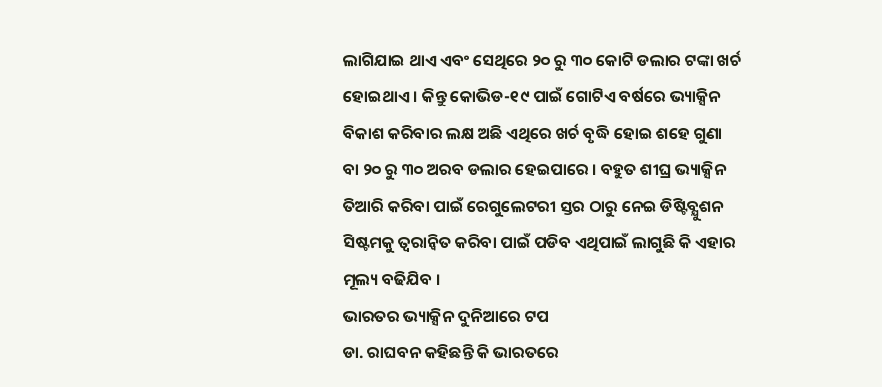ଲାଗିଯାଇ ଥାଏ ଏବଂ ସେଥିରେ ୨୦ ରୁ ୩୦ କୋଟି ଡଲାର ଟଙ୍କା ଖର୍ଚ ହୋଇଥାଏ । କିନ୍ତୁ କୋଭିଡ-୧୯ ପାଇଁ ଗୋଟିଏ ବର୍ଷରେ ଭ୍ୟାକ୍ସିନ ବିକାଶ କରିବାର ଲକ୍ଷ ଅଛି ଏଥିରେ ଖର୍ଚ ବୃଦ୍ଧି ହୋଇ ଶହେ ଗୁଣା ବା ୨୦ ରୁ ୩୦ ଅରବ ଡଲାର ହେଇପାରେ । ବହୁତ ଶୀଘ୍ର ଭ୍ୟାକ୍ସିନ ତିଆରି କରିବା ପାଇଁ ରେଗୁଲେଟରୀ ସ୍ତର ଠାରୁ ନେଇ ଡିଷ୍ଟିବ୍ଯୁଶନ ସିଷ୍ଟମକୁ ତ୍ଵରାନ୍ୱିତ କରିବା ପାଇଁ ପଡିବ ଏଥିପାଇଁ ଲାଗୁଛି କି ଏହାର ମୂଲ୍ୟ ବଢିଯିବ ।
ଭାରତର ଭ୍ୟାକ୍ସିନ ଦୁନିଆରେ ଟପ
ଡା. ରାଘବନ କହିଛନ୍ତି କି ଭାରତରେ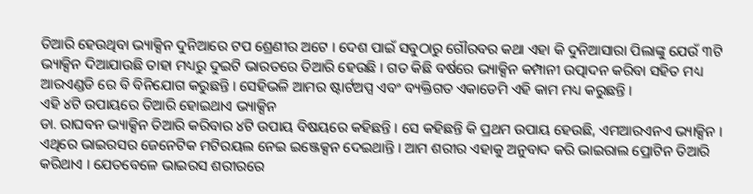ତିଆରି ହେଉଥିବା ଭ୍ୟାକ୍ସିନ ଦୁନିଆରେ ଟପ ଶ୍ରେଣୀର ଅଟେ । ଦେଶ ପାଇଁ ସବୁଠାରୁ ଗୌରବର କଥା ଏହା କି ଦୁନିଆସାରା ପିଲାଙ୍କୁ ଯେଉଁ ୩ଟି ଭ୍ୟାକ୍ସିନ ଦିଆଯାଉଛି ତାହା ମଧ୍ୟରୁ ଦୁଇଟି ଭାରତରେ ତିଆରି ହେଉଛି । ଗତ କିଛି ବର୍ଷରେ ଭ୍ୟାକ୍ସିନ କମ୍ପାନୀ ଉତ୍ପାଦନ କରିବା ସହିତ ମଧ୍ୟ ଆରଏଣ୍ଡଡି ରେ ବି ବିନିଯୋଗ କରୁଛନ୍ତି । ସେହିଭଳି ଆମର ଷ୍ଟାର୍ଟଅପ୍ସ ଏବଂ ବ୍ୟକ୍ତିଗତ ଏକାଡେମି ଏହି କାମ ମଧ୍ୟ କରୁଛନ୍ତି ।
ଏହି ୪ଟି ଉପାୟରେ ତିଆରି ହୋଇଥାଏ ଭ୍ୟାକ୍ସିନ
ଡା. ରାଘବନ ଭ୍ୟାକ୍ସିନ ତିଆରି କରିବାର ୪ଟି ଉପାୟ ବିଷୟରେ କହିଛନ୍ତି । ସେ କହିଛନ୍ତି କି ପ୍ରଥମ ଉପାୟ ହେଉଛି, ଏମଆରଏନଏ ଭ୍ୟାକ୍ସିନ । ଏଥିରେ ଭାଇରସର ଜେନେଟିକ ମଟିରୟଲ ନେଇ ଇଞ୍ଜେକ୍ସନ ଦେଇଥାନ୍ତି । ଆମ ଶରୀର ଏହାକୁ ଅନୁବାଦ କରି ଭାଇରାଲ ପ୍ରୋଟିନ ତିଆରି କରିଥାଏ । ଯେତବେଳେ ଭାଇରସ ଶରୀରରେ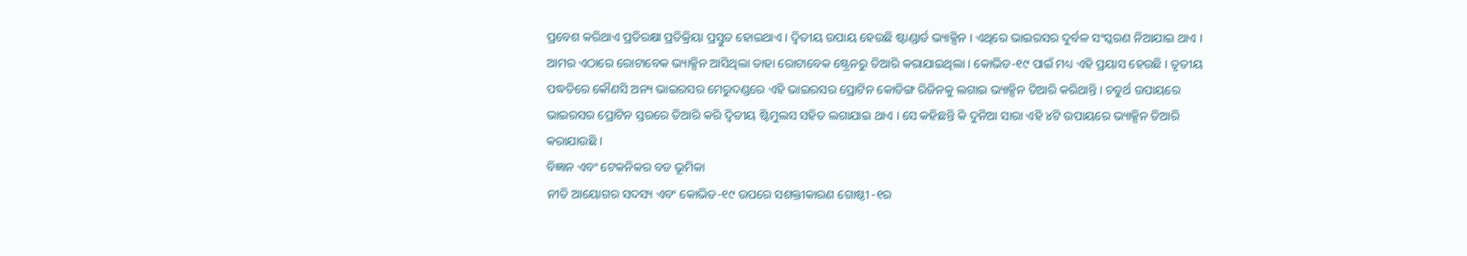ପ୍ରବେଶ କରିଥାଏ ପ୍ରତିରକ୍ଷା ପ୍ରତିକ୍ରିୟା ପ୍ରସ୍ତୁତ ହୋଇଥାଏ । ଦ୍ଵିତୀୟ ଉପାୟ ହେଉଛି ଷ୍ଟାଣ୍ଡାର୍ଡ ଭ୍ୟାକ୍ସିନ । ଏଥିରେ ଭାଇରସର ଦୁର୍ବଳ ସଂସ୍କରଣ ନିଆଯାଇ ଥାଏ । ଆମର ଏଠାରେ ରୋଟାବେକ ଭ୍ୟାକ୍ସିନ ଆସିଥିଲା ତାହା ରୋଟାବେକ ଷ୍ଟ୍ରେନରୁ ତିଆରି କରାଯାଇଥିଲା । କୋଭିଡ-୧୯ ପାଇଁ ମଧ୍ୟ ଏହି ପ୍ରୟାସ ହେଉଛି । ତୃତୀୟ ପଦ୍ଧତିରେ କୌଣସି ଅନ୍ୟ ଭାଇରସର ମେରୁଦଣ୍ଡରେ ଏହି ଭାଇରସର ପ୍ରୋଟିନ କୋଡିଙ୍ଗ ରିଜିନକୁ ଲଗାଇ ଭ୍ୟାକ୍ସିନ ତିଆରି କରିଥାନ୍ତି । ଚତୁର୍ଥ ଉପାୟରେ ଭାଇରସର ପ୍ରୋଟିନ ସ୍ତରରେ ତିଆରି କରି ଦ୍ଵିତୀୟ ଷ୍ଟିମୁଲସ ସହିତ ଲଗାଯାଇ ଥାଏ । ସେ କହିଛନ୍ତି କି ଦୁନିଆ ସାରା ଏହି ୪ଟି ଉପାୟରେ ଭ୍ୟାକ୍ସିନ ତିଆରି କରାଯାଉଛି ।
ବିଜ୍ଞାନ ଏବଂ ଟେକନିକର ବଡ ଭୂମିକା
ନୀତି ଆୟୋଗର ସଦସ୍ୟ ଏବଂ କୋଭିଡ-୧୯ ଉପରେ ସଶକ୍ତୀକାରଣ ଗୋଷ୍ଠୀ -୧ର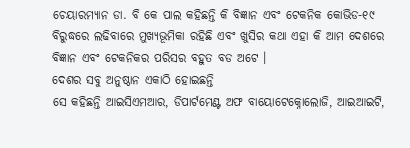ଚେୟାରମ୍ୟାନ ଡା. ବି କେ ପାଲ କହିଛନ୍ତି କି ବିଜ୍ଞାନ ଏବଂ ଟେକନିକ କୋଭିଡ-୧୯ ବିରୁଦ୍ଧରେ ଲଢିବାରେ ମୁଖ୍ୟଭୂମିକା ରହିଛି ଏବଂ ଖୁସିର କଥା ଏହା କି ଆମ ଦେଶରେ ବିଜ୍ଞାନ ଏବଂ ଟେକନିକର ପରିସର ବହୁତ ବଡ ଅଟେ ।
ଦେଶର ସବୁ ଅନୁଷ୍ଠାନ ଏକାଠି ହୋଇଛନ୍ତି
ସେ କହିଛନ୍ତି ଆଇସିଏମଆର, ଡିପାର୍ଟମେଣ୍ଟ ଅଫ ବାୟୋଟେକ୍ନୋଲୋଜି, ଆଇଆଇଟି,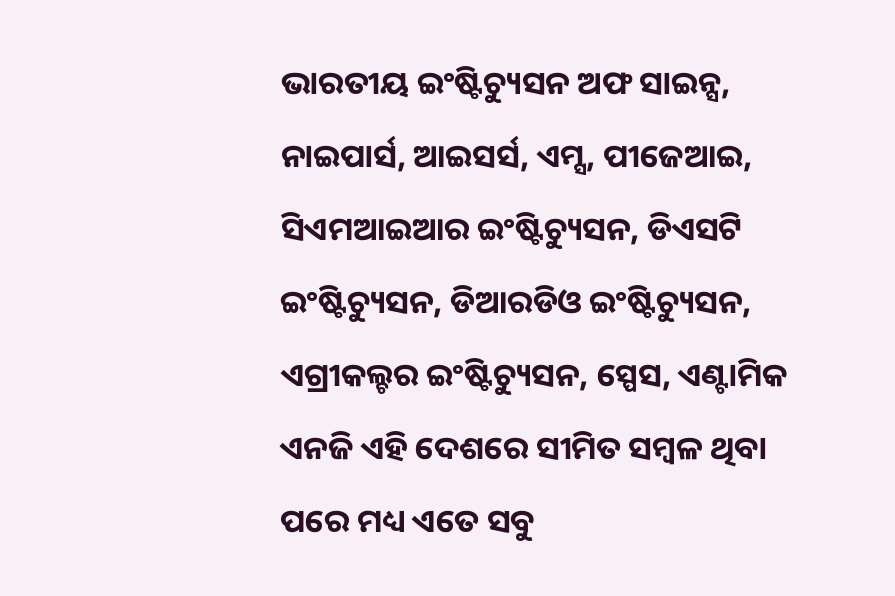ଭାରତୀୟ ଇଂଷ୍ଟିଚ୍ୟୁସନ ଅଫ ସାଇନ୍ସ, ନାଇପାର୍ସ, ଆଇସର୍ସ, ଏମ୍ସ, ପୀଜେଆଇ, ସିଏମଆଇଆର ଇଂଷ୍ଟିଚ୍ୟୁସନ, ଡିଏସଟି ଇଂଷ୍ଟିଚ୍ୟୁସନ, ଡିଆରଡିଓ ଇଂଷ୍ଟିଚ୍ୟୁସନ, ଏଗ୍ରୀକଲ୍ଚର ଇଂଷ୍ଟିଚ୍ୟୁସନ, ସ୍ପେସ, ଏଣ୍ଟାମିକ ଏନଜି ଏହି ଦେଶରେ ସୀମିତ ସମ୍ବଳ ଥିବା ପରେ ମଧ୍ୟ ଏତେ ସବୁ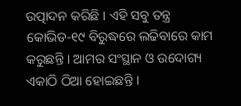ଉତ୍ପାଦନ କରିଛି । ଏହି ସବୁ ତନ୍ତ୍ର କୋଭିଡ-୧୯ ବିରୁଦ୍ଧରେ ଲଢିବାରେ କାମ କରୁଛନ୍ତି । ଆମର ସଂସ୍ଥାନ ଓ ଉଦୋଗ୍ୟ ଏକାଠି ଠିଆ ହୋଇଛନ୍ତି ।